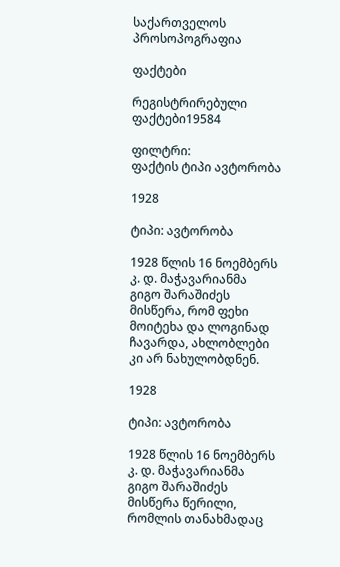საქართველოს პროსოპოგრაფია

ფაქტები

რეგისტრირებული ფაქტები19584

ფილტრი:
ფაქტის ტიპი ავტორობა

1928

ტიპი: ავტორობა

1928 წლის 16 ნოემბერს კ. დ. მაჭავარიანმა გიგო შარაშიძეს მისწერა, რომ ფეხი მოიტეხა და ლოგინად ჩავარდა, ახლობლები კი არ ნახულობდნენ.

1928

ტიპი: ავტორობა

1928 წლის 16 ნოემბერს კ. დ. მაჭავარიანმა გიგო შარაშიძეს მისწერა წერილი, რომლის თანახმადაც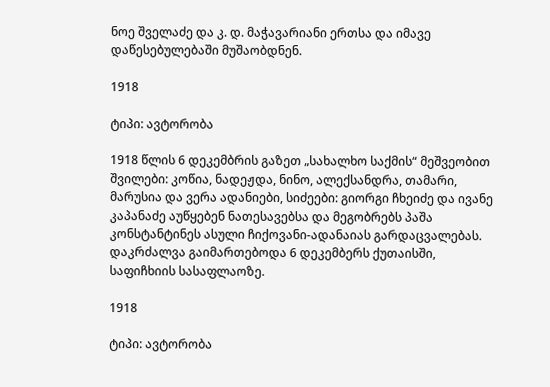ნოე შველაძე და კ. დ. მაჭავარიანი ერთსა და იმავე დაწესებულებაში მუშაობდნენ.

1918

ტიპი: ავტორობა

1918 წლის 6 დეკემბრის გაზეთ „სახალხო საქმის“ მეშვეობით შვილები: კოწია, ნადეჟდა, ნინო, ალექსანდრა, თამარი, მარუსია და ვერა ადანიები, სიძეები: გიორგი ჩხეიძე და ივანე კაპანაძე აუწყებენ ნათესავებსა და მეგობრებს პაშა კონსტანტინეს ასული ჩიქოვანი-ადანაიას გარდაცვალებას. დაკრძალვა გაიმართებოდა 6 დეკემბერს ქუთაისში, საფიჩხიის სასაფლაოზე.

1918

ტიპი: ავტორობა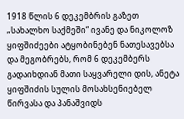1918 წლის 6 დეკემბრის გაზეთ „სახალხო საქმეში“ ივანე და ნიკოლოზ ყიფშიძეები ატყობინებენ ნათესავებსა და მეგობრებს, რომ 6 დეკემბერს გადაიხდიან მათი საყვარელი დის, ანეტა ყიფშიძის სულის მოსახსენიებელ წირვასა და პანაშვიდს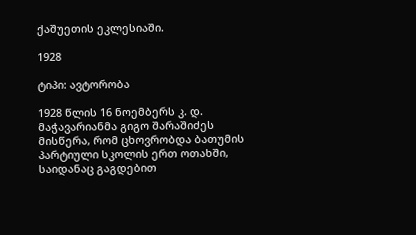ქაშუეთის ეკლესიაში.

1928

ტიპი: ავტორობა

1928 წლის 16 ნოემბერს კ. დ. მაჭავარიანმა გიგო შარაშიძეს მისწერა, რომ ცხოვრობდა ბათუმის პარტიული სკოლის ერთ ოთახში, საიდანაც გაგდებით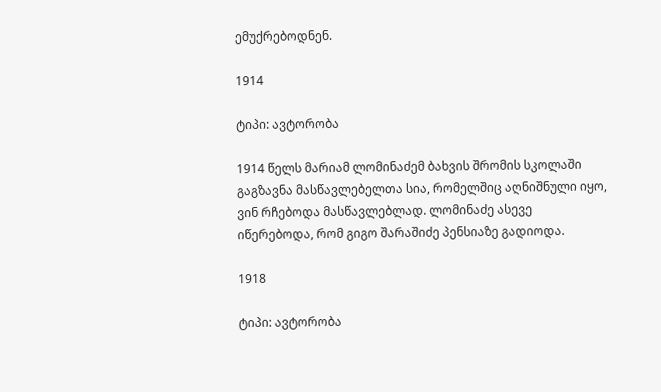ემუქრებოდნენ.

1914

ტიპი: ავტორობა

1914 წელს მარიამ ლომინაძემ ბახვის შრომის სკოლაში გაგზავნა მასწავლებელთა სია, რომელშიც აღნიშნული იყო, ვინ რჩებოდა მასწავლებლად. ლომინაძე ასევე იწერებოდა, რომ გიგო შარაშიძე პენსიაზე გადიოდა.

1918

ტიპი: ავტორობა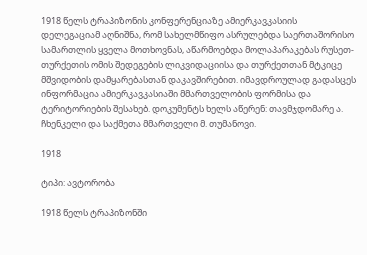1918 წელს ტრაპიზონის კონფერენციაზე ამიერკავკასიის დელეგაციამ აღნიშნა, რომ სახელმწიფო ასრულებდა საერთაშორისო სამართლის ყველა მოთხოვნას, აწარმოებდა მოლაპარაკებას რუსეთ-თურქეთის ომის შედეგების ლიკვიდაციისა და თურქეთთან მტკიცე მშვიდობის დამყარებასთან დაკავშირებით. იმავდროულად გადასცეს ინფორმაცია ამიერკავკასიაში მმართველობის ფორმისა და ტერიტორიების შესახებ. დოკუმენტს ხელს აწერენ: თავმჯდომარე ა. ჩხენკელი და საქმეთა მმართველი მ. თუმანოვი.

1918

ტიპი: ავტორობა

1918 წელს ტრაპიზონში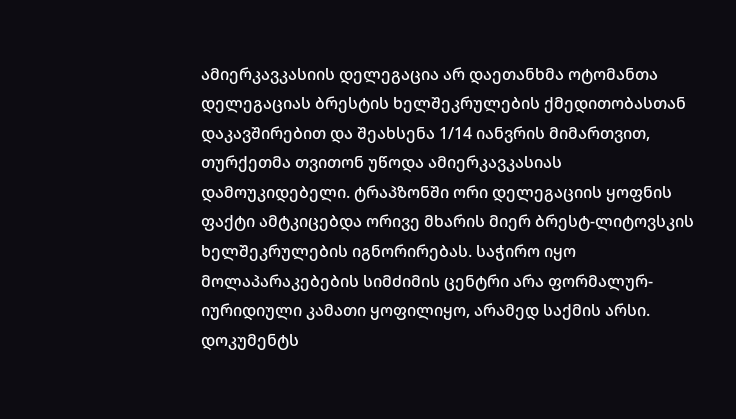ამიერკავკასიის დელეგაცია არ დაეთანხმა ოტომანთა დელეგაციას ბრესტის ხელშეკრულების ქმედითობასთან დაკავშირებით და შეახსენა 1/14 იანვრის მიმართვით, თურქეთმა თვითონ უწოდა ამიერკავკასიას დამოუკიდებელი. ტრაპზონში ორი დელეგაციის ყოფნის ფაქტი ამტკიცებდა ორივე მხარის მიერ ბრესტ-ლიტოვსკის ხელშეკრულების იგნორირებას. საჭირო იყო მოლაპარაკებების სიმძიმის ცენტრი არა ფორმალურ-იურიდიული კამათი ყოფილიყო, არამედ საქმის არსი. დოკუმენტს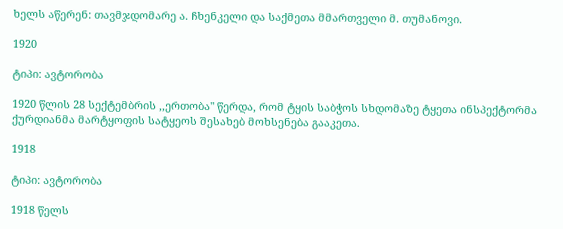ხელს აწერენ: თავმჯდომარე ა. ჩხენკელი და საქმეთა მმართველი მ. თუმანოვი.

1920

ტიპი: ავტორობა

1920 წლის 28 სექტემბრის ,,ერთობა" წერდა, რომ ტყის საბჭოს სხდომაზე ტყეთა ინსპექტორმა ქურდიანმა მარტყოფის სატყეოს შესახებ მოხსენება გააკეთა.

1918

ტიპი: ავტორობა

1918 წელს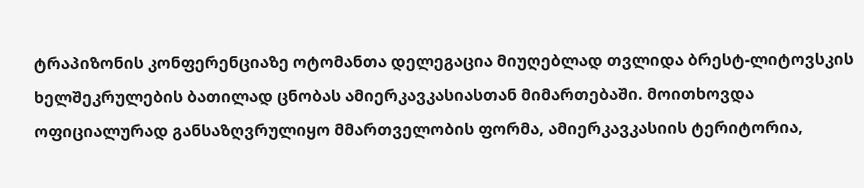ტრაპიზონის კონფერენციაზე ოტომანთა დელეგაცია მიუღებლად თვლიდა ბრესტ-ლიტოვსკის ხელშეკრულების ბათილად ცნობას ამიერკავკასიასთან მიმართებაში. მოითხოვდა ოფიციალურად განსაზღვრულიყო მმართველობის ფორმა, ამიერკავკასიის ტერიტორია,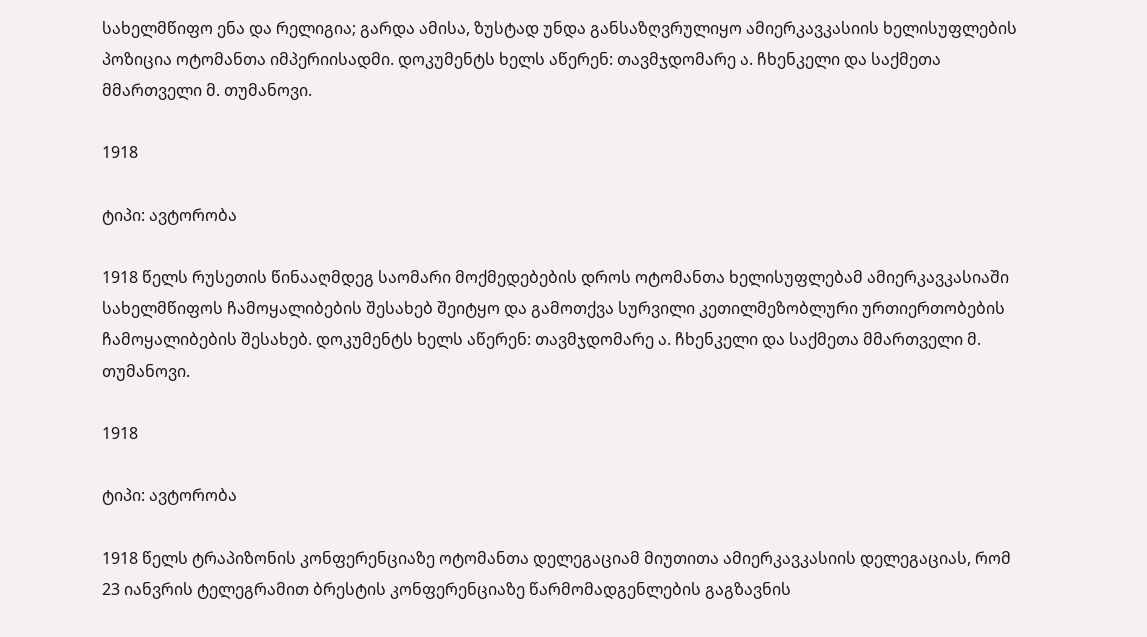სახელმწიფო ენა და რელიგია; გარდა ამისა, ზუსტად უნდა განსაზღვრულიყო ამიერკავკასიის ხელისუფლების პოზიცია ოტომანთა იმპერიისადმი. დოკუმენტს ხელს აწერენ: თავმჯდომარე ა. ჩხენკელი და საქმეთა მმართველი მ. თუმანოვი.

1918

ტიპი: ავტორობა

1918 წელს რუსეთის წინააღმდეგ საომარი მოქმედებების დროს ოტომანთა ხელისუფლებამ ამიერკავკასიაში სახელმწიფოს ჩამოყალიბების შესახებ შეიტყო და გამოთქვა სურვილი კეთილმეზობლური ურთიერთობების ჩამოყალიბების შესახებ. დოკუმენტს ხელს აწერენ: თავმჯდომარე ა. ჩხენკელი და საქმეთა მმართველი მ. თუმანოვი.

1918

ტიპი: ავტორობა

1918 წელს ტრაპიზონის კონფერენციაზე ოტომანთა დელეგაციამ მიუთითა ამიერკავკასიის დელეგაციას, რომ 23 იანვრის ტელეგრამით ბრესტის კონფერენციაზე წარმომადგენლების გაგზავნის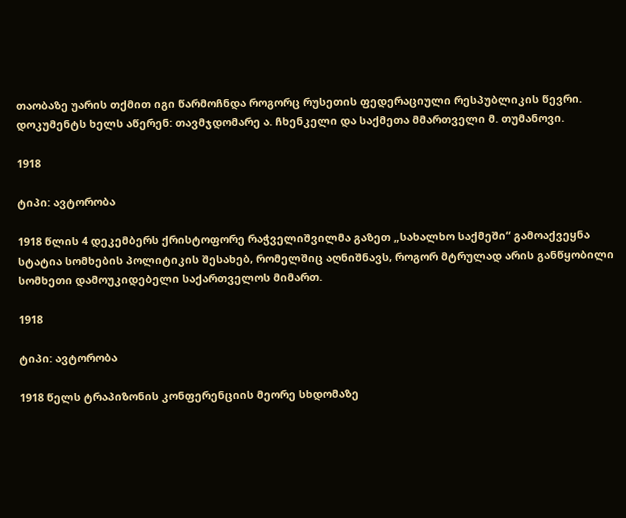თაობაზე უარის თქმით იგი წარმოჩნდა როგორც რუსეთის ფედერაციული რესპუბლიკის წევრი. დოკუმენტს ხელს აწერენ: თავმჯდომარე ა. ჩხენკელი და საქმეთა მმართველი მ. თუმანოვი.

1918

ტიპი: ავტორობა

1918 წლის 4 დეკემბერს ქრისტოფორე რაჭველიშვილმა გაზეთ „სახალხო საქმეში“ გამოაქვეყნა სტატია სომხების პოლიტიკის შესახებ, რომელშიც აღნიშნავს, როგორ მტრულად არის განწყობილი სომხეთი დამოუკიდებელი საქართველოს მიმართ.

1918

ტიპი: ავტორობა

1918 წელს ტრაპიზონის კონფერენციის მეორე სხდომაზე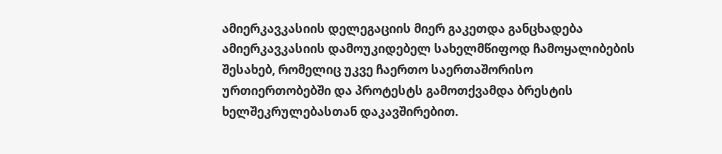ამიერკავკასიის დელეგაციის მიერ გაკეთდა განცხადება ამიერკავკასიის დამოუკიდებელ სახელმწიფოდ ჩამოყალიბების შესახებ, რომელიც უკვე ჩაერთო საერთაშორისო ურთიერთობებში და პროტესტს გამოთქვამდა ბრესტის ხელშეკრულებასთან დაკავშირებით.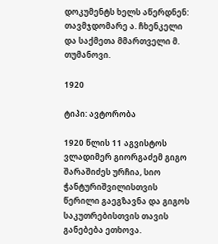დოკუმენტს ხელს აწერდნენ: თავმჯდომარე ა. ჩხენკელი და საქმეთა მმართველი მ. თუმანოვი.

1920

ტიპი: ავტორობა

1920 წლის 11 აგვისტოს ვლადიმერ გიორგაძემ გიგო შარაშიძეს ურჩია, სიო ჭანტურიშვილისთვის წერილი გაეგზავნა და გიგოს საკუთრებისთვის თავის განებება ეთხოვა.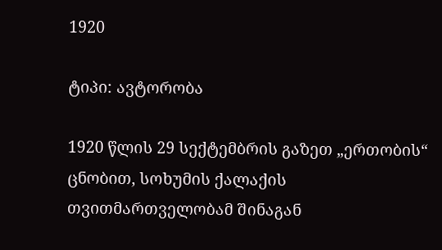1920

ტიპი: ავტორობა

1920 წლის 29 სექტემბრის გაზეთ „ერთობის“ ცნობით, სოხუმის ქალაქის თვითმართველობამ შინაგან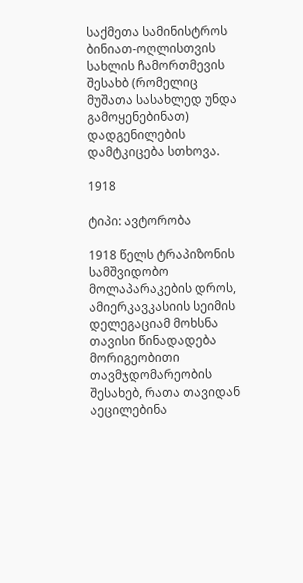საქმეთა სამინისტროს ბინიათ-ოღლისთვის სახლის ჩამორთმევის შესახბ (რომელიც მუშათა სასახლედ უნდა გამოყენებინათ) დადგენილების დამტკიცება სთხოვა.

1918

ტიპი: ავტორობა

1918 წელს ტრაპიზონის სამშვიდობო მოლაპარაკების დროს, ამიერკავკასიის სეიმის დელეგაციამ მოხსნა თავისი წინადადება მორიგეობითი თავმჯდომარეობის შესახებ, რათა თავიდან აეცილებინა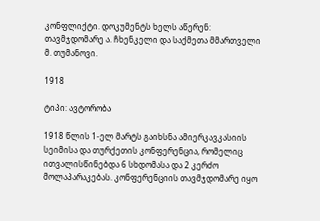კონფლიქტი. დოკუმენტს ხელს აწერენ: თავმჯდომარე ა. ჩხენკელი და საქმეთა მმართველი მ. თუმანოვი.

1918

ტიპი: ავტორობა

1918 წლის 1-ელ მარტს გაიხსნა ამიერკავკასიის სეიმისა და თურქეთის კონფერენცია, რომელიც ითვალისწინებდა 6 სხდომასა და 2 კერძო მოლაპარაკებას. კონფერენციის თავმჯდომარე იყო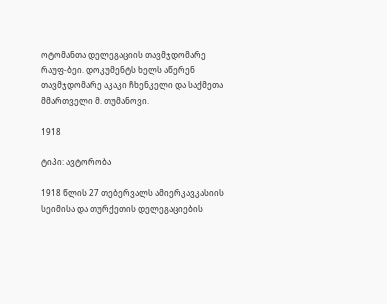ოტომანთა დელეგაციის თავმჯდომარე რაუფ-ბეი. დოკუმენტს ხელს აწერენ თავმჯდომარე აკაკი ჩხენკელი და საქმეთა მმართველი მ. თუმანოვი.

1918

ტიპი: ავტორობა

1918 წლის 27 თებერვალს ამიერკავკასიის სეიმისა და თურქეთის დელეგაციების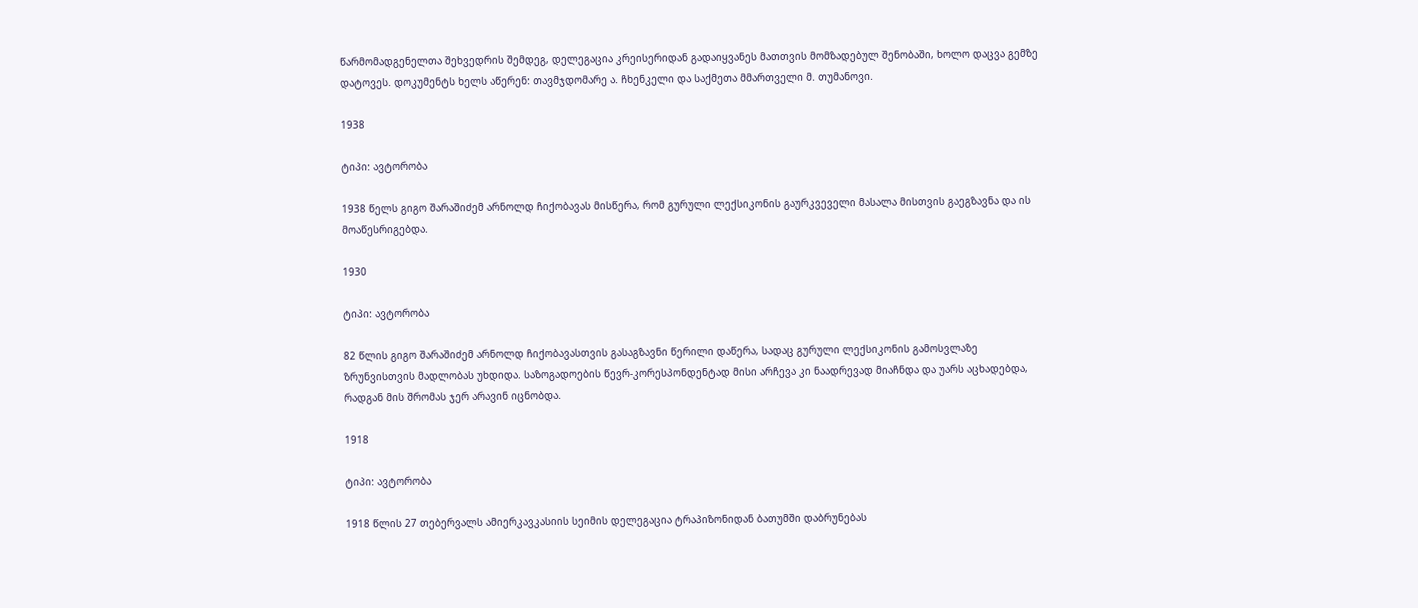წარმომადგენელთა შეხვედრის შემდეგ, დელეგაცია კრეისერიდან გადაიყვანეს მათთვის მომზადებულ შენობაში, ხოლო დაცვა გემზე დატოვეს. დოკუმენტს ხელს აწერენ: თავმჯდომარე ა. ჩხენკელი და საქმეთა მმართველი მ. თუმანოვი.

1938

ტიპი: ავტორობა

1938 წელს გიგო შარაშიძემ არნოლდ ჩიქობავას მისწერა, რომ გურული ლექსიკონის გაურკვეველი მასალა მისთვის გაეგზავნა და ის მოაწესრიგებდა.

1930

ტიპი: ავტორობა

82 წლის გიგო შარაშიძემ არნოლდ ჩიქობავასთვის გასაგზავნი წერილი დაწერა, სადაც გურული ლექსიკონის გამოსვლაზე ზრუნვისთვის მადლობას უხდიდა. საზოგადოების წევრ-კორესპონდენტად მისი არჩევა კი ნაადრევად მიაჩნდა და უარს აცხადებდა, რადგან მის შრომას ჯერ არავინ იცნობდა.

1918

ტიპი: ავტორობა

1918 წლის 27 თებერვალს ამიერკავკასიის სეიმის დელეგაცია ტრაპიზონიდან ბათუმში დაბრუნებას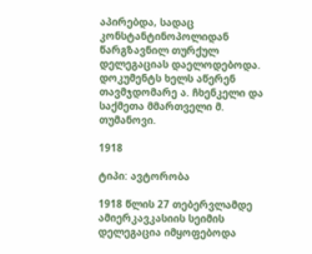აპირებდა, სადაც კონსტანტინოპოლიდან წარგზავნილ თურქულ დელეგაციას დაელოდებოდა. დოკუმენტს ხელს აწერენ თავმჯდომარე ა. ჩხენკელი და საქმეთა მმართველი მ. თუმანოვი.

1918

ტიპი: ავტორობა

1918 წლის 27 თებერვლამდე ამიერკავკასიის სეიმის დელეგაცია იმყოფებოდა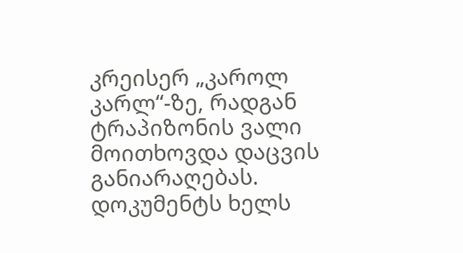კრეისერ „კაროლ კარლ“-ზე, რადგან ტრაპიზონის ვალი მოითხოვდა დაცვის განიარაღებას. დოკუმენტს ხელს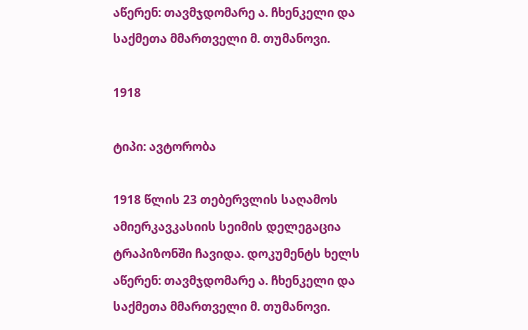აწერენ: თავმჯდომარე ა. ჩხენკელი და საქმეთა მმართველი მ. თუმანოვი.

1918

ტიპი: ავტორობა

1918 წლის 23 თებერვლის საღამოს ამიერკავკასიის სეიმის დელეგაცია ტრაპიზონში ჩავიდა. დოკუმენტს ხელს აწერენ: თავმჯდომარე ა. ჩხენკელი და საქმეთა მმართველი მ. თუმანოვი.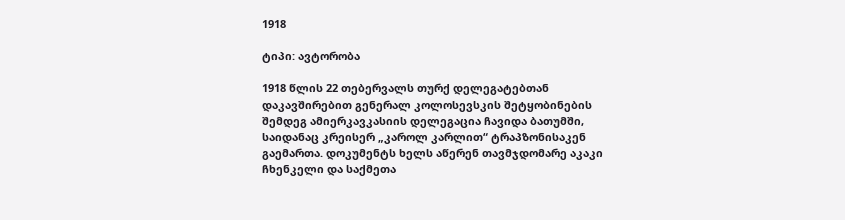1918

ტიპი: ავტორობა

1918 წლის 22 თებერვალს თურქ დელეგატებთან დაკავშირებით გენერალ კოლოსევსკის შეტყობინების შემდეგ ამიერკავკასიის დელეგაცია ჩავიდა ბათუმში, საიდანაც კრეისერ „კაროლ კარლით“ ტრაპზონისაკენ გაემართა. დოკუმენტს ხელს აწერენ თავმჯდომარე აკაკი ჩხენკელი და საქმეთა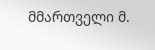მმართველი მ.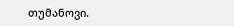თუმანოვი.